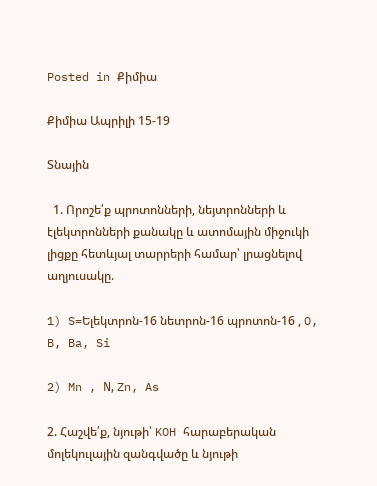Posted in Քիմիա

Քիմիա Ապրիլի 15-19

Տնային

  1. Որոշե՛ք պրոտոնների, նեյտրոնների և էլեկտրոնների քանակը և ատոմային միջուկի լիցքը հետևյալ տարրերի համար՝ լրացնելով աղյուսակը.

1) S=Ելեկտրոն-16 նետրոն-16 պրոտոն-16 , O, B, Ba, Si

2) Mn , Ν, Zn, As

2. Հաշվե՛ք, նյութի՝ KOH հարաբերական մոլեկուլային զանգվածը և նյութի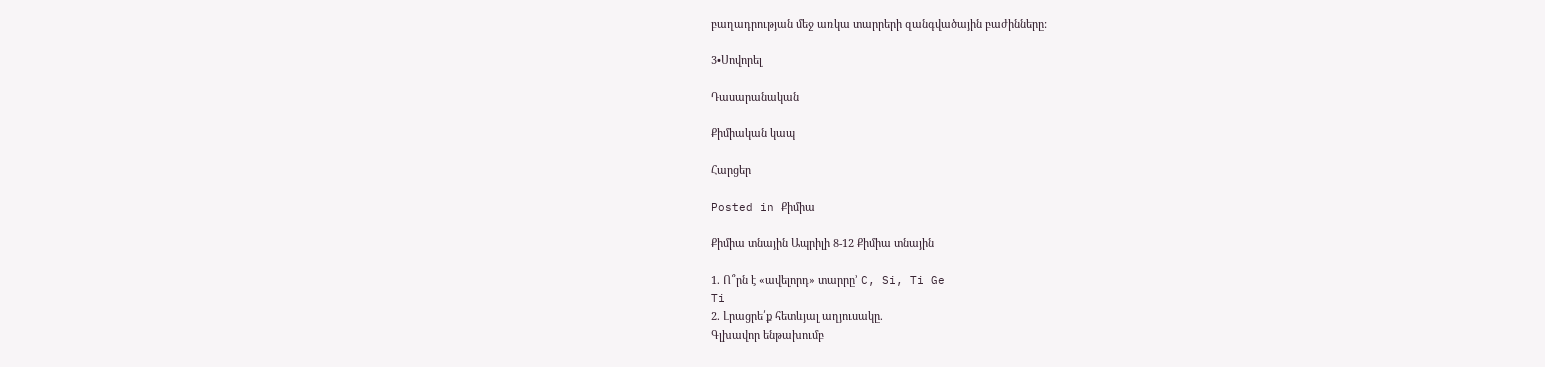բաղադրության մեջ առկա տարրերի զանգվածային բաժինները:

3•Սովորել

Դասարանական

Քիմիական կապ

Հարցեր

Posted in Քիմիա

Քիմիա տնային Ապրիլի 8-12 Քիմիա տնային

1. Ո՞րն է «ավելորդ» տարրը’ C, Si, Ti Ge
Ti
2. Լրացրե՛ք հետևյալ աղյուսակը.
Գլխավոր ենթախումբ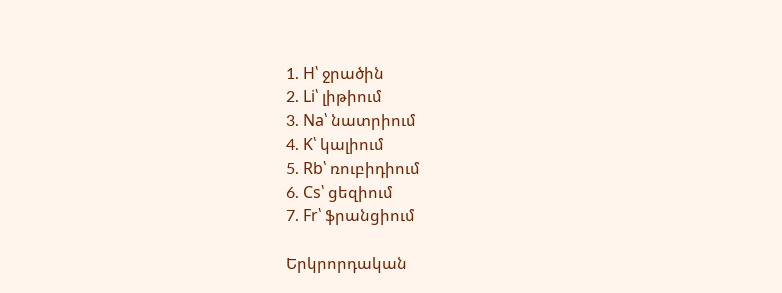1. H՝ ջրածին
2. Li՝ լիթիում
3. Na՝ նատրիում
4. K՝ կալիում
5. Rb՝ ռուբիդիում
6. Cs՝ ցեզիում
7. Fr՝ ֆրանցիում

Երկրորդական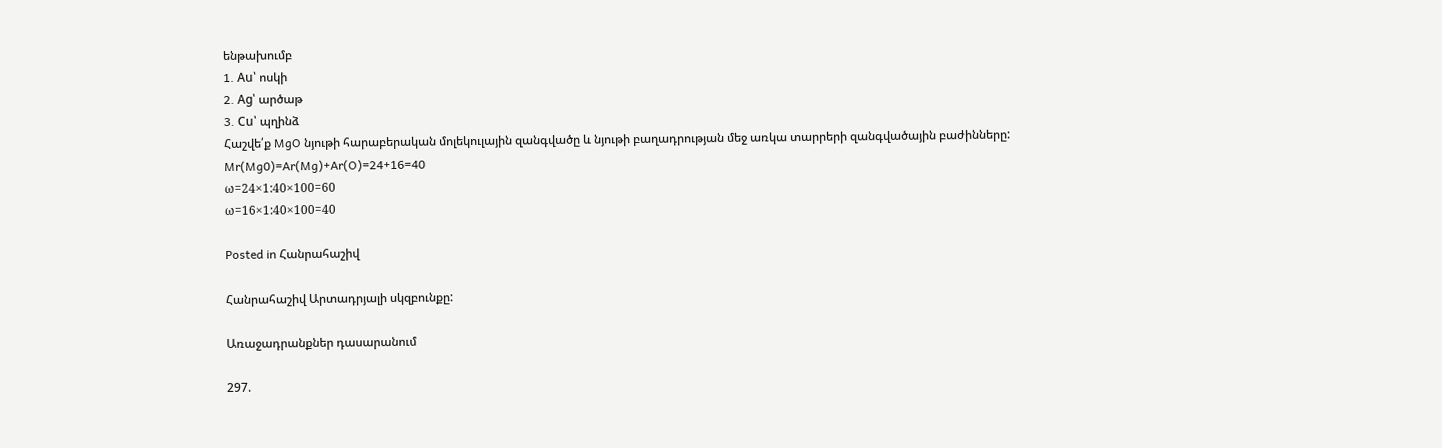ենթախումբ
1. Au՝ ոսկի
2. Ag՝ արծաթ
3. Cu՝ պղինձ
Հաշվե՛ք MgO նյութի հարաբերական մոլեկուլային զանգվածը և նյութի բաղադրության մեջ առկա տարրերի զանգվածային բաժինները:
Mr(Mg0)=Ar(Mg)+Ar(O)=24+16=40
ω=24×1:40×100=60
ω=16×1:40×100=40

Posted in Հանրահաշիվ

Հանրահաշիվ Արտադրյալի սկզբունքը:

Առաջադրանքներ դասարանում

297.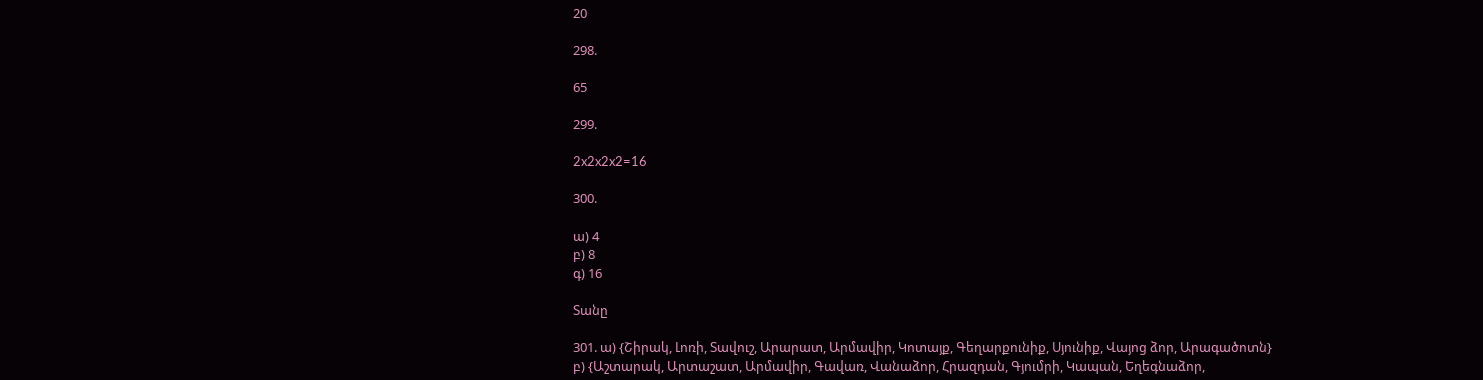20

298.

65

299.

2x2x2x2=16

300.

ա) 4
բ) 8
գ) 16

Տանը

301. ա) {Շիրակ, Լոռի, Տավուշ, Արարատ, Արմավիր, Կոտայք, Գեղարքունիք, Սյունիք, Վայոց ձոր, Արագածոտն}
բ) {Աշտարակ, Արտաշատ, Արմավիր, Գավառ, Վանաձոր, Հրազդան, Գյումրի, Կապան, Եղեգնաձոր,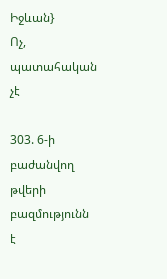Իջևան}
Ոչ, պատահական չէ

303. 6-ի բաժանվող թվերի բազմությունն է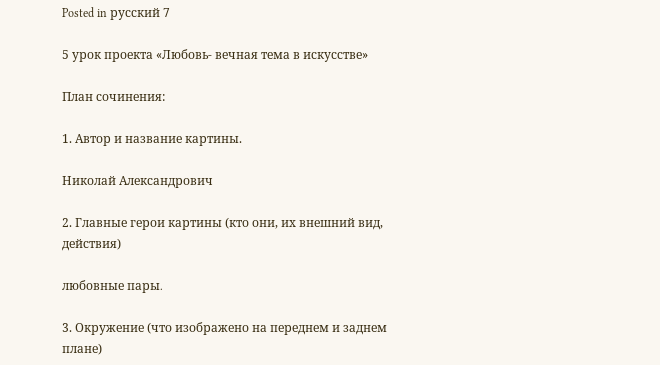Posted in русский 7

5 урок проекта «Любовь- вечная тема в искусстве»

План сочинения:

1. Автор и название картины.

Николай Александрович

2. Главные герои картины (кто они, их внешний вид, действия)

любовные пары․

3. Окружение (что изображено на переднем и заднем плане)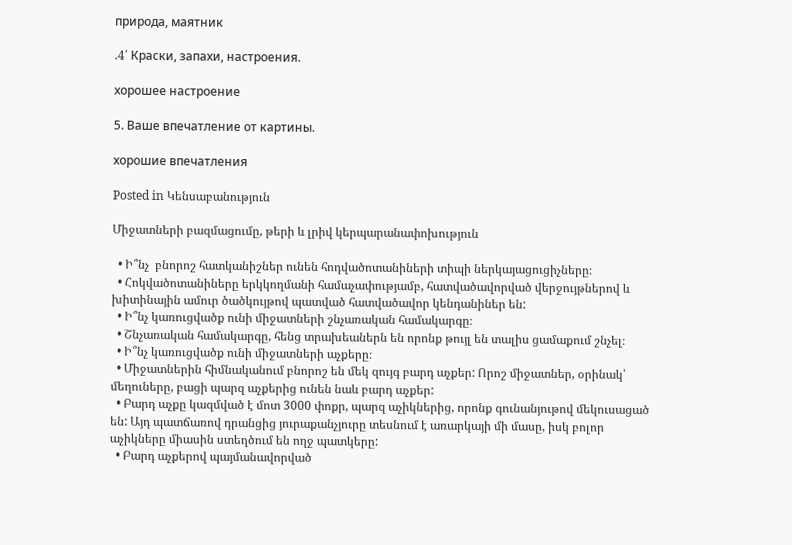природа, маятник

.4՛ Краски, запахи, настроения.

хорошее настроение

5. Ваше впечатление от картины.

хорошие впечатления

Posted in Կենսաբանություն

Միջատների բազմացումը, թերի և լրիվ կերպարանափոխություն

  • Ի՞նչ  բնորոշ հատկանիշներ ունեն հոդվածոտանիների տիպի ներկայացուցիչները։
  • Հոկվածոտանիները երկկողմանի համաչափությամբ, հատվածավորված վերջույթներով և խիտինային ամուր ծածկույթով պատված հատվածավոր կենդանիներ են:
  • Ի՞նչ կառուցվածք ունի միջատների շնչառական համակարգը։
  • Շնչառական համակարգը, հենց տրախեաներն են որոնք թույլ են տալիս ցամաքում շնչել։
  • Ի՞նչ կառուցվածք ունի միջատների աչքերը։
  • Միջատներին հիմնականում բնորոշ են մեկ զույգ բարդ աչքեր: Որոշ միջատներ, օրինակ՝ մեղուները, բացի պարզ աչքերից ունեն նաև բարդ աչքեր:
  • Բարդ աչքը կազմված է մոտ 3000 փոքր, պարզ աչիկներից, որոնք գունանյութով մեկուսացած են: Այդ պատճառով դրանցից յուրաքանչյուրը տեսնում է առարկայի մի մասը, իսկ բոլոր աչիկները միասին ստեղծում են ողջ պատկերը:
  • Բարդ աչքերով պայմանավորված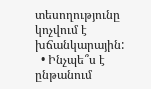տեսողությունը կոչվում է խճանկարային:
  • Ինչպե՞ս է ընթանում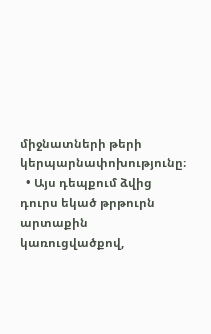միջնատների թերի կերպարնափոխությունը։
  • Այս դեպքում ձվից դուրս եկած թրթուրն արտաքին կառուցվածքով,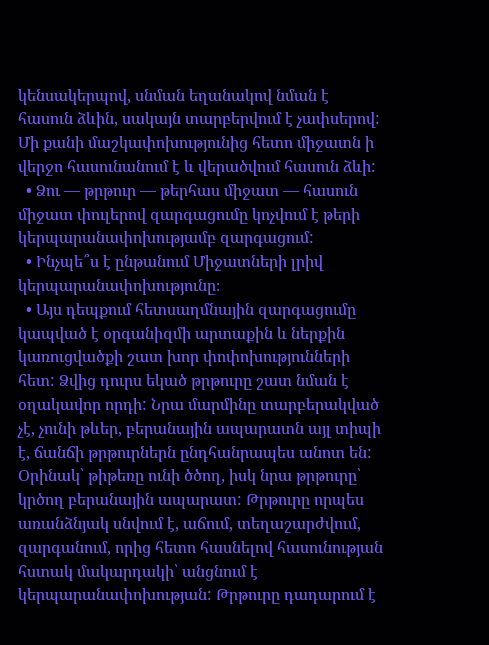կենսակերպով, սնման եղանակով նման է հասուն ձևին, սակայն տարբերվում է չափսերով: Մի քանի մաշկափոխությունից հետո միջատն ի վերջո հասունանում է և վերածվում հասուն ձևի:
  • Ձու — թրթուր — թերհաս միջատ — հասուն միջատ փուլերով զարգացումը կոչվում է թերի կերպարանափոխությամբ զարգացում:
  • Ինչպե՞ս է ընթանում Միջատների լրիվ կերպարանափոխությունը։
  • Այս դեպքում հետսաղմնային զարգացումը կապված է օրգանիզմի արտաքին և ներքին կառուցվածքի շատ խոր փոփոխությունների հետ: Ձվից դուրս եկած թրթուրը շատ նման է օղակավոր որդի: Նրա մարմինը տարբերակված չէ, չունի թևեր, բերանային ապարատն այլ տիպի է, ճանճի թրթուրներն ընդհանրապես անոտ են: Օրինակ՝ թիթեռը ունի ծծող, իսկ նրա թրթուրը՝ կրծող բերանային ապարատ: Թրթուրը որպես առանձնյակ սնվում է, աճում, տեղաշարժվում, զարգանում, որից հետո հասնելով հասունության հստակ մակարդակի՝ անցնում է կերպարանափոխության: Թրթուրը դադարում է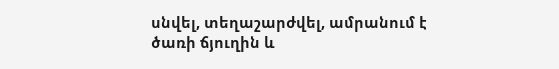սնվել, տեղաշարժվել, ամրանում է ծառի ճյուղին և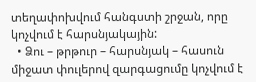տեղափոխվում հանգստի շրջան, որը կոչվում է հարսնյակային:
  • Ձու – թրթուր – հարսնյակ – հասուն միջատ փուլերով զարգացումը կոչվում է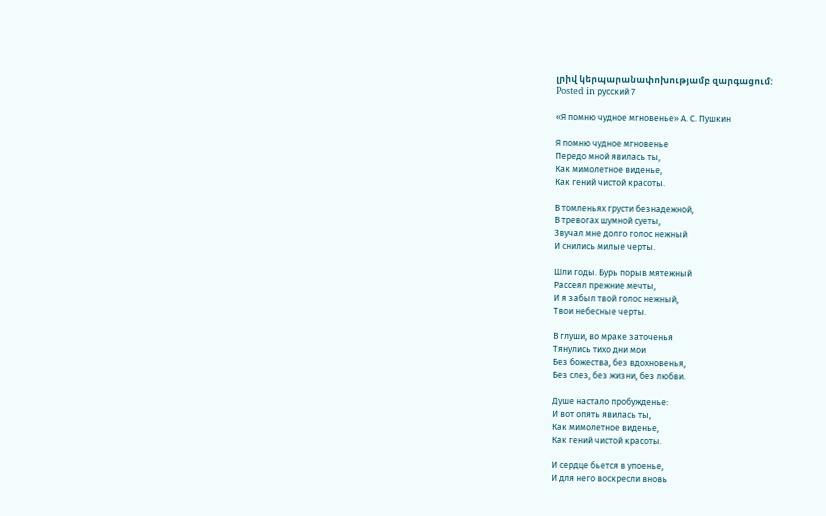լրիվ կերպարանափոխությամբ զարգացում:
Posted in русский 7

«Я помню чудное мгновенье» А. С. Пушкин

Я помню чудное мгновенье
Передо мной явилась ты,
Как мимолетное виденье,
Как гений чистой красоты.

В томленьях грусти безнадежной,
В тревогах шумной суеты,
Звучал мне долго голос нежный
И снились милые черты.

Шли годы. Бурь порыв мятежный
Рассеял прежние мечты,
И я забыл твой голос нежный,
Твои небесные черты.

В глуши, во мраке заточенья
Тянулись тихо дни мои
Без божества, без вдохновенья,
Без слез, без жизни, без любви.

Душе настало пробужденье:
И вот опять явилась ты,
Как мимолетное виденье,
Как гений чистой красоты.

И сердце бьется в упоенье,
И для него воскресли вновь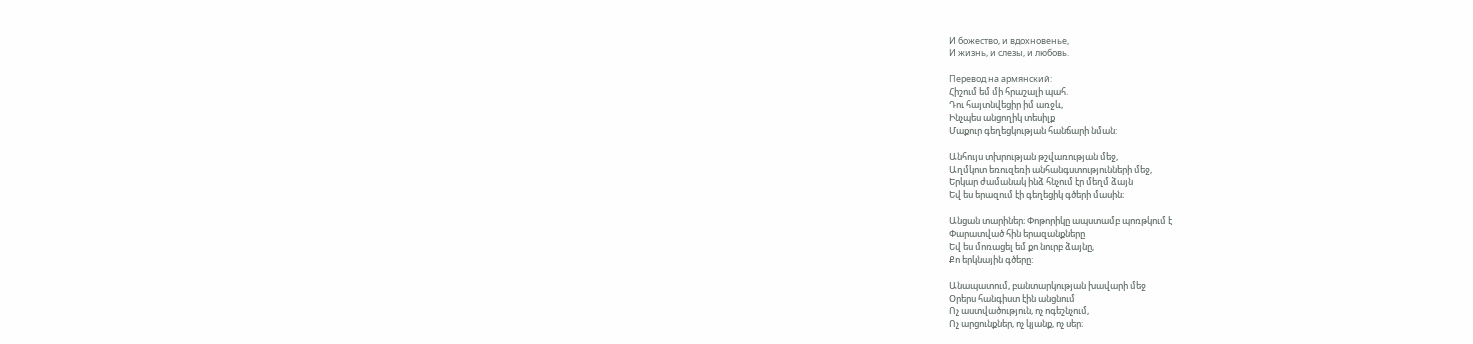И божество, и вдохновенье,
И жизнь, и слезы, и любовь.

Перевод на армянский:
Հիշում եմ մի հրաշալի պահ.
Դու հայտնվեցիր իմ առջև,
Ինչպես անցողիկ տեսիլք
Մաքուր գեղեցկության հանճարի նման:

Անհույս տխրության թշվառության մեջ,
Աղմկոտ եռուզեռի անհանգստությունների մեջ,
Երկար ժամանակ ինձ հնչում էր մեղմ ձայն
Եվ ես երազում էի գեղեցիկ գծերի մասին։

Անցան տարիներ։ Փոթորիկը ապստամբ պոռթկում է
Փարատված հին երազանքները
Եվ ես մոռացել եմ քո նուրբ ձայնը,
Քո երկնային գծերը:

Անապատում, բանտարկության խավարի մեջ
Օրերս հանգիստ էին անցնում
Ոչ աստվածություն, ոչ ոգեշնչում,
Ոչ արցունքներ, ոչ կյանք, ոչ սեր։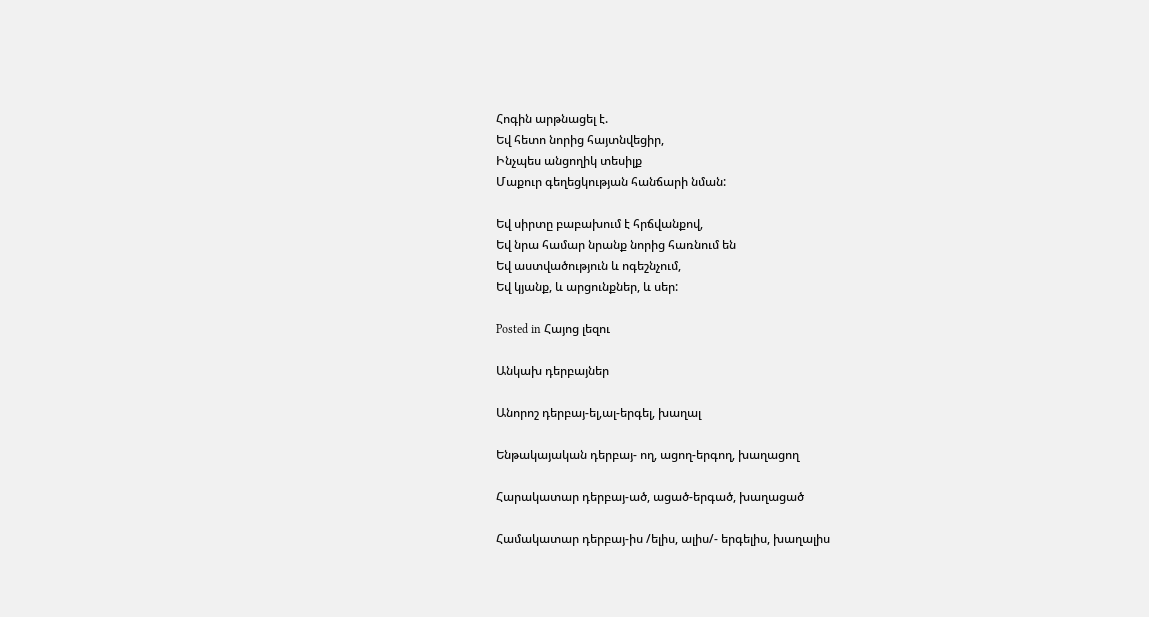Հոգին արթնացել է.
Եվ հետո նորից հայտնվեցիր,
Ինչպես անցողիկ տեսիլք
Մաքուր գեղեցկության հանճարի նման:

Եվ սիրտը բաբախում է հրճվանքով,
Եվ նրա համար նրանք նորից հառնում են
Եվ աստվածություն և ոգեշնչում,
Եվ կյանք, և արցունքներ, և սեր:

Posted in Հայոց լեզու

Անկախ դերբայներ

Անորոշ դերբայ-ել,ալ-երգել, խաղալ

Ենթակայական դերբայ- ող, ացող-երգող, խաղացող

Հարակատար դերբայ-ած, ացած-երգած, խաղացած

Համակատար դերբայ-իս /ելիս, ալիս/- երգելիս, խաղալիս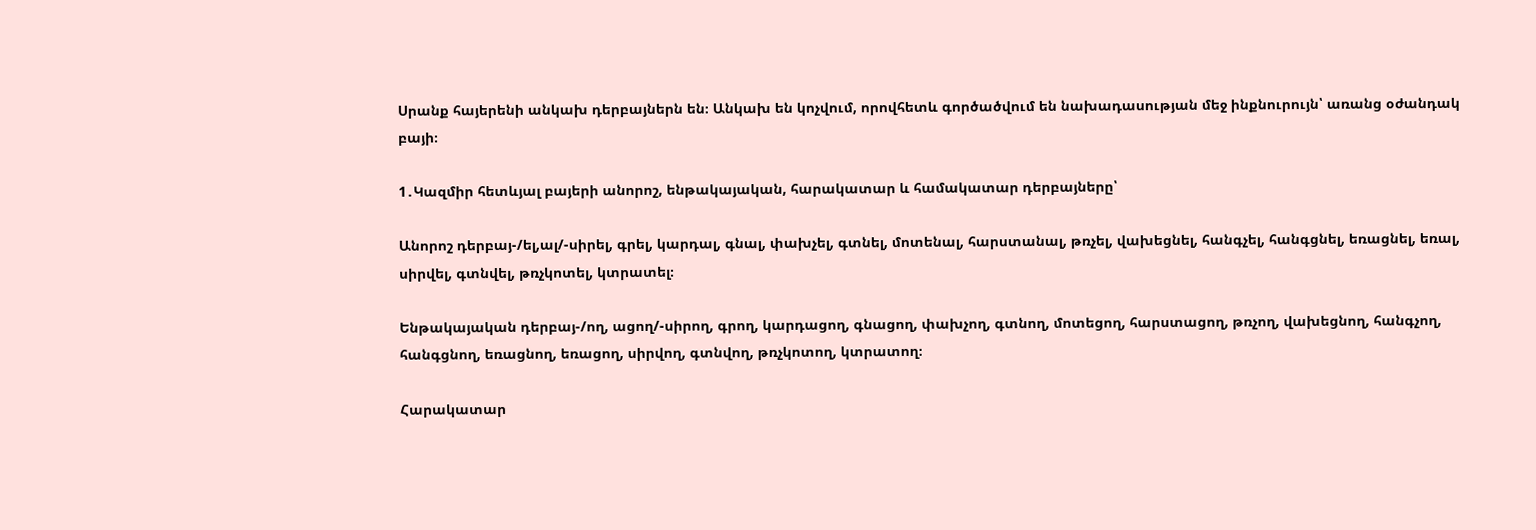Սրանք հայերենի անկախ դերբայներն են։ Անկախ են կոչվում, որովհետև գործածվում են նախադասության մեջ ինքնուրույն՝ առանց օժանդակ բայի։

1․Կազմիր հետևյալ բայերի անորոշ, ենթակայական, հարակատար և համակատար դերբայները՝

Անորոշ դերբայ-/ել,ալ/-սիրել, գրել, կարդալ, գնալ, փախչել, գտնել, մոտենալ, հարստանալ, թռչել, վախեցնել, հանգչել, հանգցնել, եռացնել, եռալ, սիրվել, գտնվել, թռչկոտել, կտրատել։

Ենթակայական դերբայ-/ող, ացող/-սիրող, գրող, կարդացող, գնացող, փախչող, գտնող, մոտեցող, հարստացող, թռչող, վախեցնող, հանգչող, հանգցնող, եռացնող, եռացող, սիրվող, գտնվող, թռչկոտող, կտրատող։

Հարակատար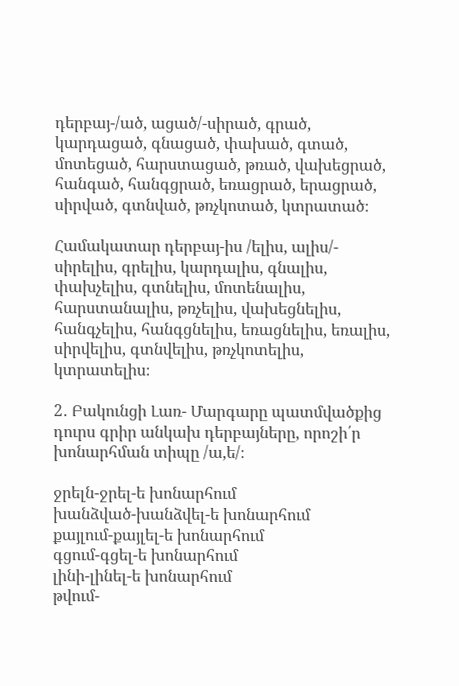դերբայ-/ած, ացած/-սիրած, գրած, կարդացած, գնացած, փախած, գտած, մոտեցած, հարստացած, թռած, վախեցրած, հանգած, հանգցրած, եռացրած, երացրած, սիրված, գտնված, թռչկոտած, կտրատած։

Համակատար դերբայ-իս /ելիս, ալիս/- սիրելիս, գրելիս, կարդալիս, գնալիս, փախչելիս, գտնելիս, մոտենալիս, հարստանալիս, թռչելիս, վախեցնելիս, հանգչելիս, հանգցնելիս, եռացնելիս, եռալիս, սիրվելիս, գտնվելիս, թռչկոտելիս, կտրատելիս։

2․ Բակունցի Լառ- Մարգարը պատմվածքից դուրս գրիր անկախ դերբայները, որոշի՛ր խոնարհման տիպը /ա,ե/։

ջրելն-ջրել-ե խոնարհում
խանձված-խանձվել-ե խոնարհում
քայլում-քայլել-ե խոնարհում
գցում-գցել-ե խոնարհում
լինի-լինել-ե խոնարհում
թվում-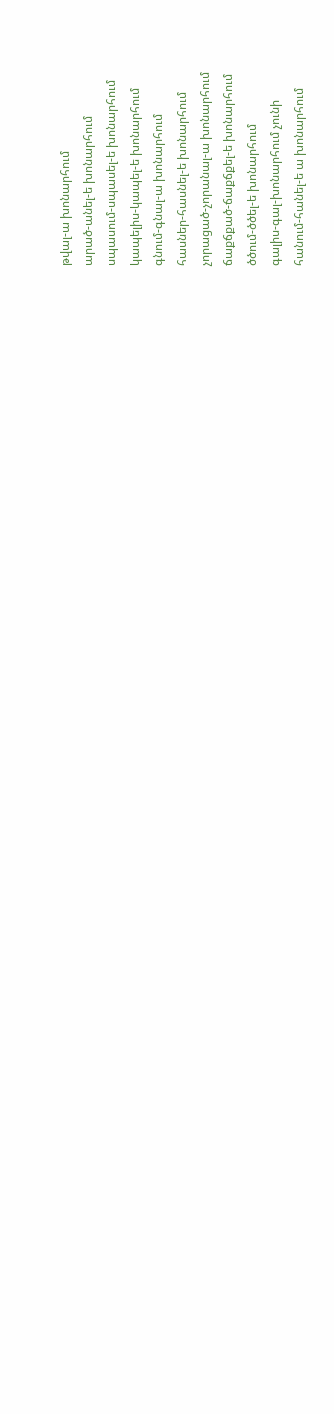թվալ-ա խոնարհում
արած-անել-ե խոնարհում
սպասում-սպասել-ե խոնարհում
կապելիս-կապել-ե խոնարհում
գնում-գնալ-ա խոնարհում
հասներ-հասնել-ե խոնարհում
չորացած-չորանալ-ա խոնարհում
ճաքճքած-ճաքճքել-ե խոնարհում
ծծում-ծծել-ե խոնարհում
գալիս-գալ-խոնարհում չունի
հանում-հանել-ե ա խոնարհում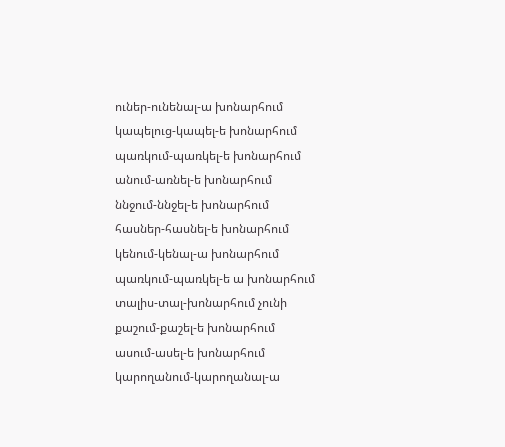ուներ-ունենալ-ա խոնարհում
կապելուց-կապել-ե խոնարհում
պառկում-պառկել-ե խոնարհում
անում-առնել-ե խոնարհում
ննջում-ննջել-ե խոնարհում
հասներ-հասնել-ե խոնարհում
կենում-կենալ-ա խոնարհում
պառկում-պառկել-ե ա խոնարհում
տալիս-տալ-խոնարհում չունի
քաշում-քաշել-ե խոնարհում
ասում-ասել-ե խոնարհում
կարողանում-կարողանալ-ա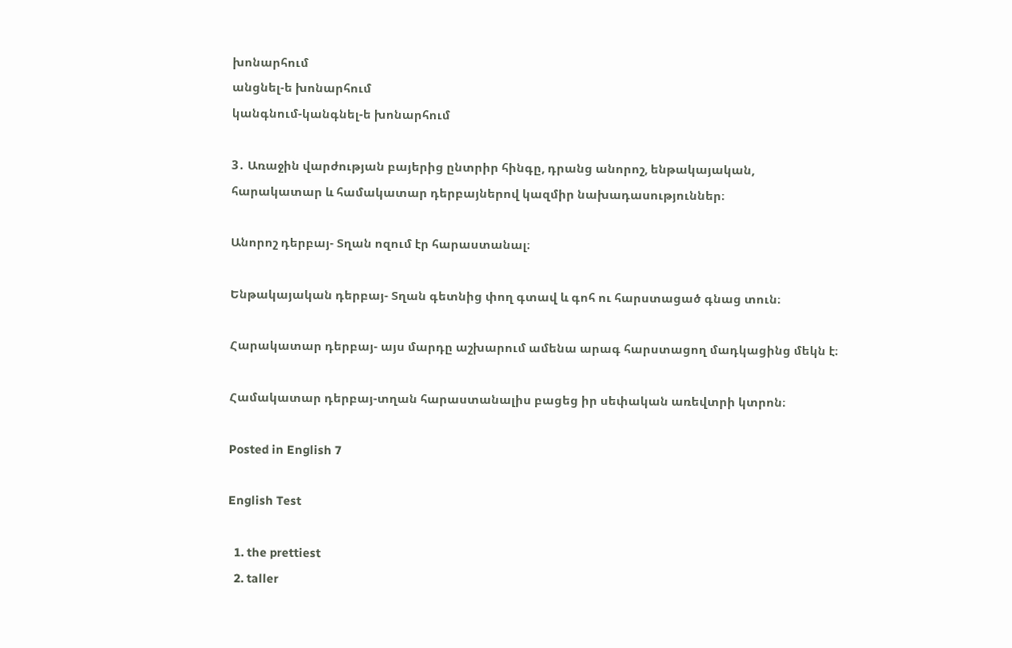խոնարհում
անցնել-ե խոնարհում
կանգնում-կանգնել-ե խոնարհում

3․ Առաջին վարժության բայերից ընտրիր հինգը, դրանց անորոշ, ենթակայական, հարակատար և համակատար դերբայներով կազմիր նախադասություններ։

Անորոշ դերբայ- Տղան ոզում էր հարաստանալ։

Ենթակայական դերբայ- Տղան գետնից փող գտավ և գոհ ու հարստացած գնաց տուն։

Հարակատար դերբայ- այս մարդը աշխարում ամենա արագ հարստացող մադկացինց մեկն է։

Համակատար դերբայ-տղան հարաստանալիս բացեց իր սեփական առեվտրի կտրոն։

Posted in English 7

English Test

  1. the prettiest
  2. taller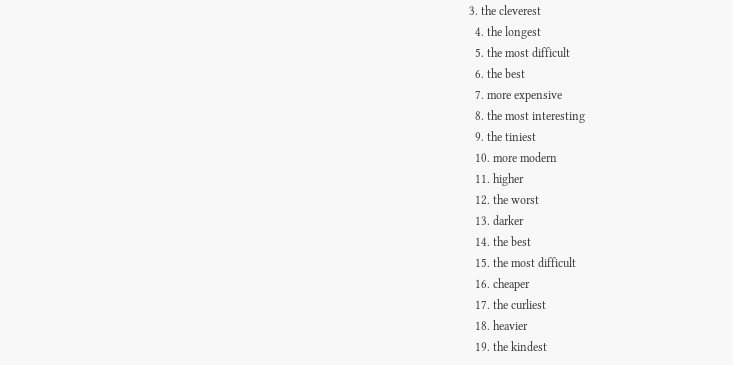3. the cleverest
  4. the longest
  5. the most difficult
  6. the best
  7. more expensive
  8. the most interesting
  9. the tiniest
  10. more modern
  11. higher
  12. the worst
  13. darker
  14. the best
  15. the most difficult
  16. cheaper
  17. the curliest
  18. heavier
  19. the kindest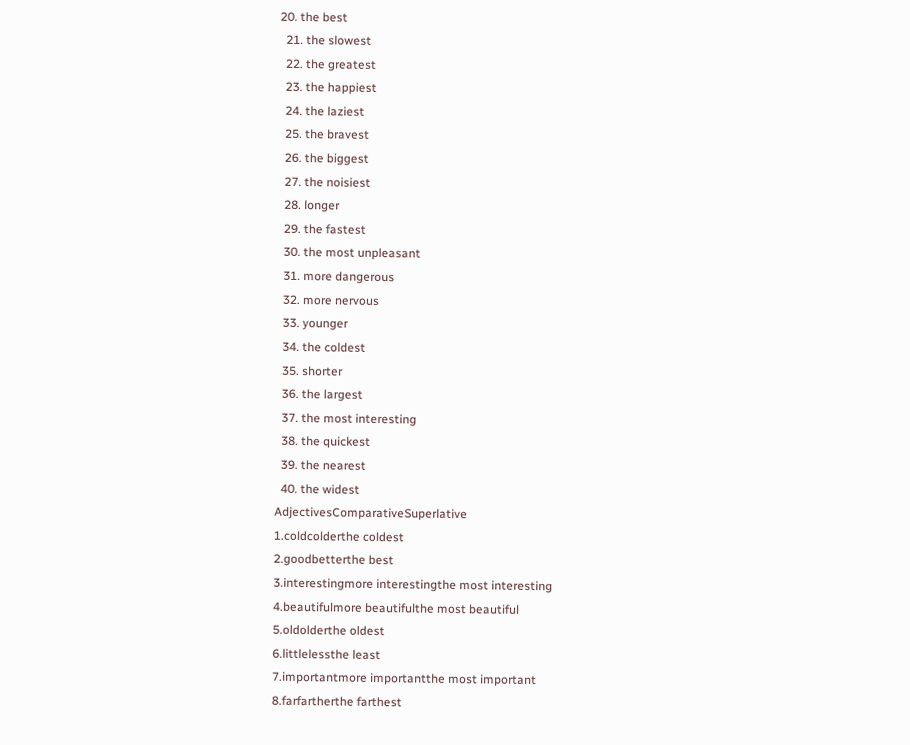20. the best
  21. the slowest
  22. the greatest
  23. the happiest
  24. the laziest
  25. the bravest
  26. the biggest
  27. the noisiest
  28. longer
  29. the fastest
  30. the most unpleasant
  31. more dangerous
  32. more nervous
  33. younger
  34. the coldest
  35. shorter
  36. the largest
  37. the most interesting
  38. the quickest
  39. the nearest
  40. the widest
AdjectivesComparativeSuperlative
1.coldcolderthe coldest
2.goodbetterthe best
3.interestingmore interestingthe most interesting
4.beautifulmore beautifulthe most beautiful
5.oldolderthe oldest
6.littlelessthe least
7.importantmore importantthe most important
8.farfartherthe farthest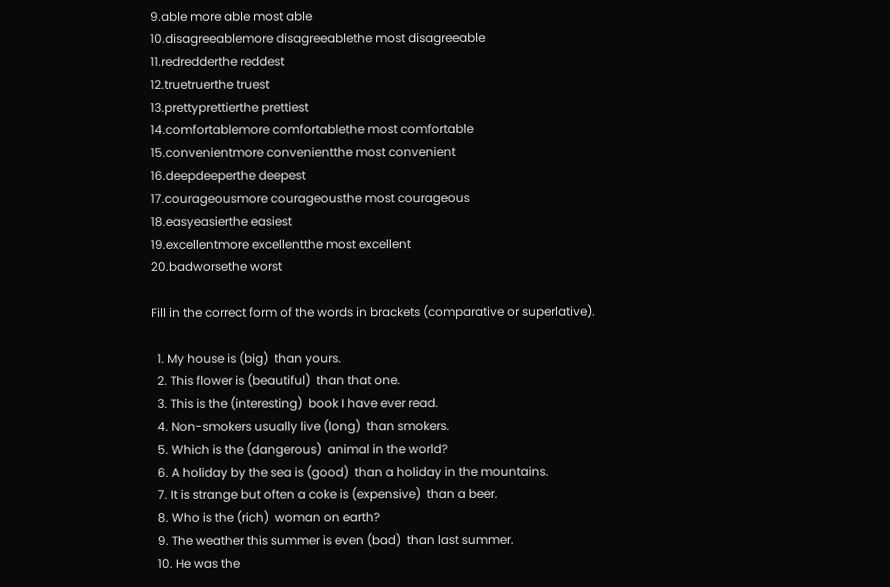9.able more able most able
10.disagreeablemore disagreeablethe most disagreeable
11.redredderthe reddest
12.truetruerthe truest
13.prettyprettierthe prettiest
14.comfortablemore comfortablethe most comfortable
15.convenientmore convenientthe most convenient
16.deepdeeperthe deepest
17.courageousmore courageousthe most courageous
18.easyeasierthe easiest
19.excellentmore excellentthe most excellent
20.badworsethe worst

Fill in the correct form of the words in brackets (comparative or superlative).

  1. My house is (big)  than yours.
  2. This flower is (beautiful)  than that one.
  3. This is the (interesting)  book I have ever read.
  4. Non-smokers usually live (long)  than smokers.
  5. Which is the (dangerous)  animal in the world?
  6. A holiday by the sea is (good)  than a holiday in the mountains.
  7. It is strange but often a coke is (expensive)  than a beer.
  8. Who is the (rich)  woman on earth?
  9. The weather this summer is even (bad)  than last summer.
  10. He was the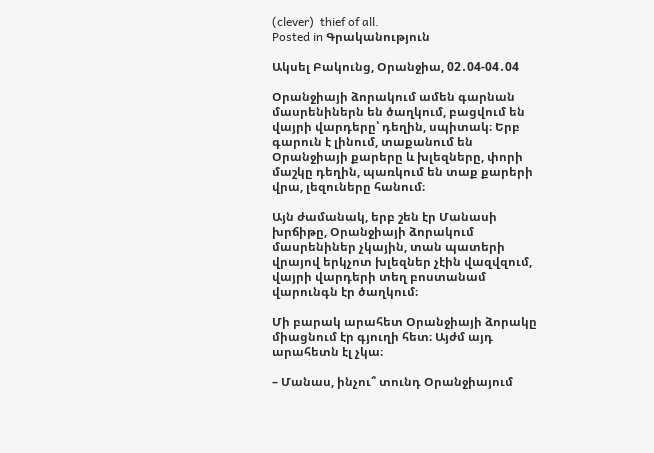(clever)  thief of all.
Posted in Գրականություն

Ակսել Բակունց, Օրանջիա, 02․04-04․04

Օրանջիայի ձորակում ամեն գարնան մասրենիներն են ծաղկում, բացվում են վայրի վարդերը՝ դեղին, սպիտակ։ Երբ գարուն է լինում, տաքանում են Օրանջիայի քարերը և խլեզները, փորի մաշկը դեղին, պառկում են տաք քարերի վրա, լեզուները հանում։

Այն ժամանակ, երբ շեն էր Մանասի խրճիթը, Օրանջիայի ձորակում մասրենիներ չկային, տան պատերի վրայով երկչոտ խլեզներ չէին վազվզում, վայրի վարդերի տեղ բոստանամ վարունգն էր ծաղկում։

Մի բարակ արահետ Օրանջիայի ձորակը միացնում էր գյուղի հետ։ Այժմ այդ արահետն էլ չկա։

– Մանաս, ինչու՞ տունդ Օրանջիայում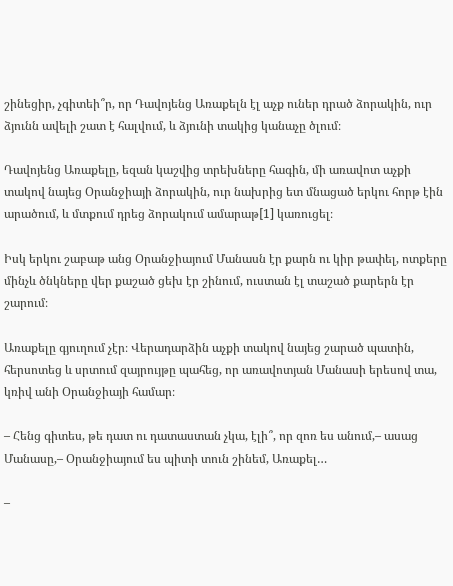շինեցիր, չգիտեի՞ր, որ Դավոյենց Առաքելն էլ աչք ուներ դրած ձորակին, ուր ձյունն ավելի շատ է հալվում, և ձյունի տակից կանաչը ծլում։

Դավոյենց Առաքելը, եզան կաշվից տրեխները հագին, մի առավոտ աչքի տակով նայեց Օրանջիայի ձորակին, ուր նախրից ետ մնացած երկու հորթ էին արածում, և մտքում դրեց ձորակում ամարաթ[1] կառուցել։

Իսկ երկու շաբաթ անց Օրանջիայում Մանասն էր քարն ու կիր թափել, ոտքերը մինչև ծնկները վեր քաշած ցեխ էր շինում, ուստան էլ տաշած քարերն էր շարում։

Առաքելը գյուղում չէր։ Վերադարձին աչքի տակով նայեց շարած պատին, հերսոտեց և սրտում զայրույթը պահեց, որ առավոտյան Մանասի երեսով տա, կռիվ անի Օրանջիայի համար։

– Հենց գիտես, թե դատ ու դատաստան չկա, էլի՞, որ զոռ ես անում,– ասաց Մանասը,– Օրանջիայում ես պիտի տուն շինեմ, Առաքել…

–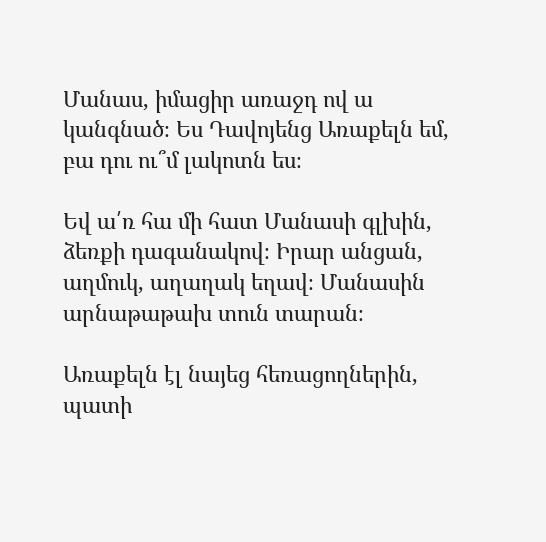Մանաս, իմացիր առաջդ ով ա կանգնած։ Ես Դավոյենց Առաքելն եմ, բա դու ու՞մ լակոտն ես։

Եվ ա՛ռ հա մի հատ Մանասի գլխին, ձեռքի դագանակով։ Իրար անցան, աղմուկ, աղաղակ եղավ։ Մանասին արնաթաթախ տուն տարան։

Առաքելն էլ նայեց հեռացողներին, պատի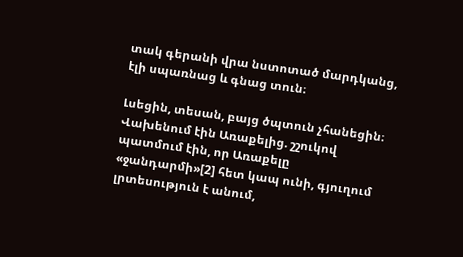տակ գերանի վրա նստոտած մարդկանց, էլի սպառնաց և գնաց տուն։

Լսեցին, տեսան, բայց ծպտուն չհանեցին։ Վախենում էին Առաքելից. շշուկով պատմում էին, որ Առաքելը «ջանդարմի»[2] հետ կապ ունի, գյուղում լրտեսություն է անում,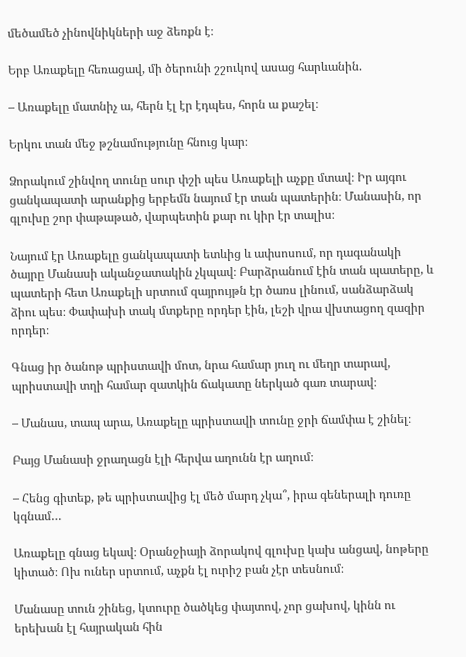մեծամեծ չինովնիկների աջ ձեռքն է։

Երբ Առաքելը հեռացավ, մի ծերունի շշուկով ասաց հարևանին.

– Առաքելը մատնիչ ա, հերն էլ էր էդպես, հորն ա քաշել։

Երկու տան մեջ թշնամությունը հնուց կար։

Ձորակում շինվող տունը սուր փշի պես Առաքելի աչքը մտավ։ Իր այգու ցանկապատի արանքից երբեմն նայում էր տան պատերին։ Մանասին, որ գլուխը շոր փաթաթած, վարպետին քար ու կիր էր տալիս։

Նայում էր Առաքելը ցանկապատի ետևից և ափսոսում, որ դագանակի ծայրը Մանասի ականջատակին չկպավ։ Բարձրանում էին տան պատերը, և պատերի հետ Առաքելի սրտում զայրույթն էր ծառս լինում, սանձարձակ ձիու պես։ Փափախի տակ մտքերը որդեր էին, լեշի վրա վխտացող զազիր որդեր։

Գնաց իր ծանոթ պրիստավի մոտ, նրա համար յուղ ու մեղր տարավ, պրիստավի տղի համար զատկին ճակատը ներկած գառ տարավ։

– Մանաս, տապ արա, Առաքելը պրիստավի տունը ջրի ճամփա է շինել։

Բայց Մանասի ջրաղացն էլի հերվա աղունն էր աղում։

– Հենց գիտեք, թե պրիստավից էլ մեծ մարդ չկա՞, իրա գեներալի դուռը կգնամ…

Առաքելը գնաց եկավ։ Օրանջիայի ձորակով գլուխը կախ անցավ, նոթերը կիտած։ Ոխ ուներ սրտում, աչքն էլ ուրիշ բան չէր տեսնում։

Մանասը տուն շինեց, կտուրը ծածկեց փայտով, չոր ցախով, կինն ու երեխան էլ հայրական հին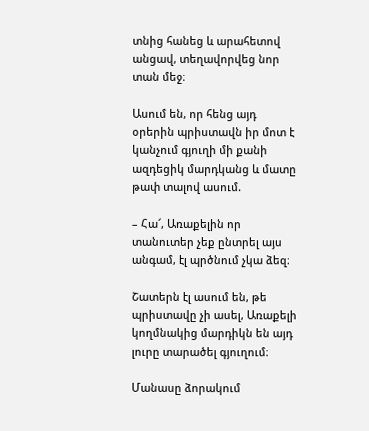տնից հանեց և արահետով անցավ, տեղավորվեց նոր տան մեջ։

Ասում են, որ հենց այդ օրերին պրիստավն իր մոտ է կանչում գյուղի մի քանի ազդեցիկ մարդկանց և մատը թափ տալով ասում.

– Հա՜, Առաքելին որ տանուտեր չեք ընտրել այս անգամ, էլ պրծնում չկա ձեզ։

Շատերն էլ ասում են, թե պրիստավը չի ասել, Առաքելի կողմնակից մարդիկն են այդ լուրը տարածել գյուղում։

Մանասը ձորակում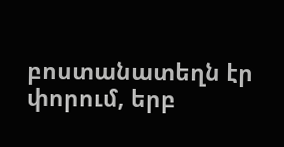բոստանատեղն էր փորում, երբ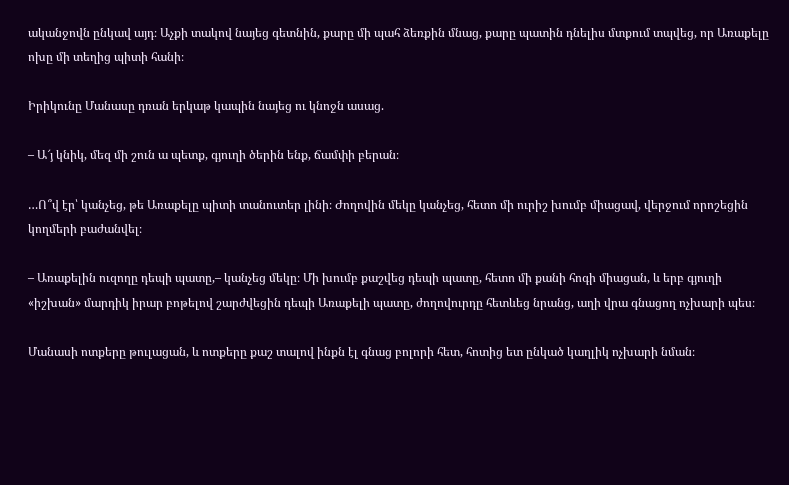ականջովն ընկավ այդ։ Աչքի տակով նայեց գետնին, քարը մի պահ ձեռքին մնաց, քարը պատին դնելիս մտքում տպվեց, որ Առաքելը ոխը մի տեղից պիտի հանի։

Իրիկունը Մանասը դռան երկաթ կապին նայեց ու կնոջն ասաց.

– Ա՜յ կնիկ, մեզ մի շուն ա պետք, գյուղի ծերին ենք, ճամփի բերան։

…Ո՞վ էր՝ կանչեց, թե Առաքելը պիտի տանուտեր լինի։ Ժողովին մեկը կանչեց, հետո մի ուրիշ խումբ միացավ, վերջում որոշեցին կողմերի բաժանվել։

– Առաքելին ուզողը դեպի պատը,– կանչեց մեկը։ Մի խումբ քաշվեց դեպի պատը, հետո մի քանի հոգի միացան, և երբ գյուղի «իշխան» մարդիկ իրար բոթելով շարժվեցին դեպի Առաքելի պատը, ժողովուրդը հետևեց նրանց, աղի վրա գնացող ոչխարի պես։

Մանասի ոտքերը թուլացան, և ոտքերը քաշ տալով ինքն էլ գնաց բոլորի հետ, հոտից ետ ընկած կաղլիկ ոչխարի նման։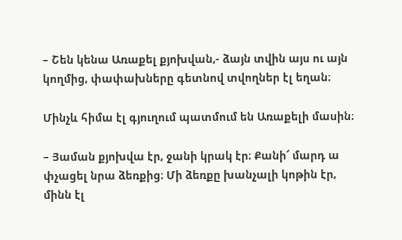– Շեն կենա Առաքել քյոխվան,- ձայն տվին այս ու այն կողմից, փափախները գետնով տվողներ էլ եղան։

Մինչև հիմա էլ գյուղում պատմում են Առաքելի մասին։

– Յաման քյոխվա էր, ջանի կրակ էր։ Քանի՜ մարդ ա փչացել նրա ձեռքից։ Մի ձեռքը խանչալի կոթին էր, մինն էլ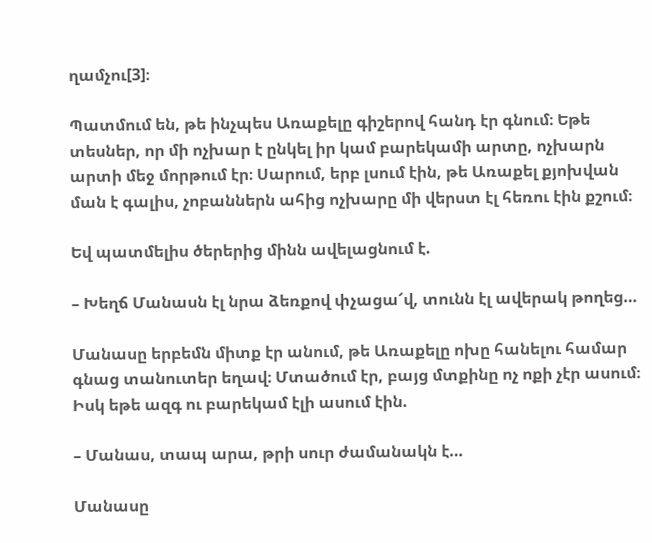ղամչու[3]։

Պատմում են, թե ինչպես Առաքելը գիշերով հանդ էր գնում։ Եթե տեսներ, որ մի ոչխար է ընկել իր կամ բարեկամի արտը, ոչխարն արտի մեջ մորթում էր։ Սարում, երբ լսում էին, թե Առաքել քյոխվան ման է գալիս, չոբաններն ահից ոչխարը մի վերստ էլ հեռու էին քշում։

Եվ պատմելիս ծերերից մինն ավելացնում է.

– Խեղճ Մանասն էլ նրա ձեռքով փչացա՜վ, տունն էլ ավերակ թողեց…

Մանասը երբեմն միտք էր անում, թե Առաքելը ոխը հանելու համար գնաց տանուտեր եղավ։ Մտածում էր, բայց մտքինը ոչ ոքի չէր ասում։ Իսկ եթե ազգ ու բարեկամ էլի ասում էին.

– Մանաս, տապ արա, թրի սուր ժամանակն է…

Մանասը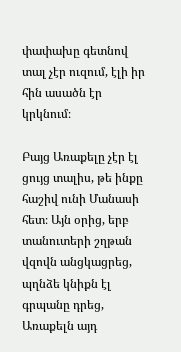փափախը գետնով տալ չէր ուզում, էլի իր հին ասածն էր կրկնում։

Բայց Առաքելը չէր էլ ցույց տալիս, թե ինքը հաշիվ ունի Մանասի հետ։ Այն օրից, երբ տանուտերի շղթան վզովն անցկացրեց, պղնձե կնիքն էլ գրպանը դրեց, Առաքելն այդ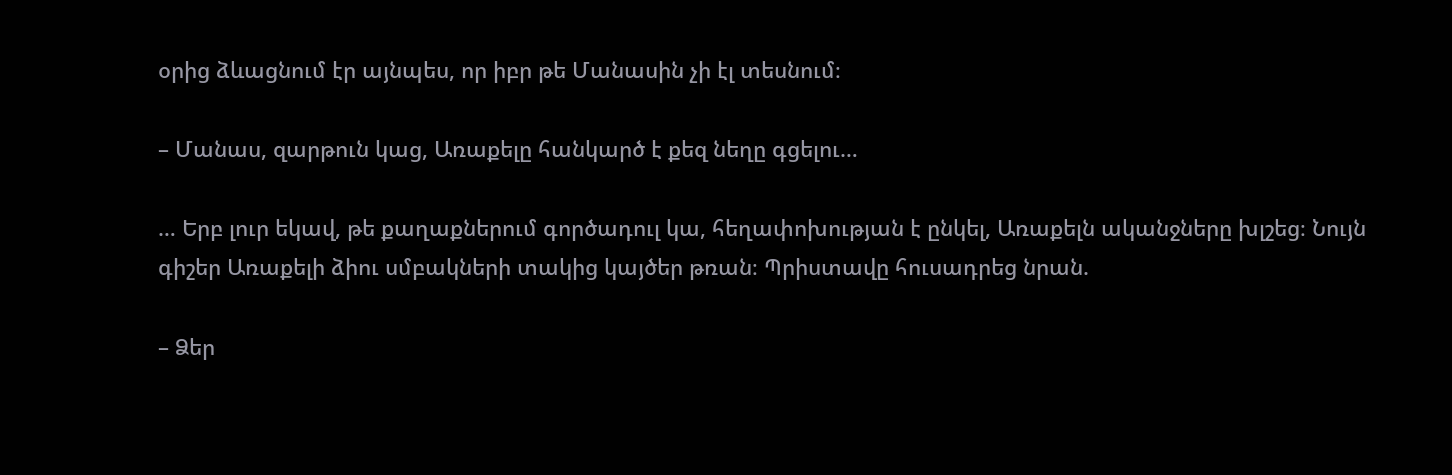օրից ձևացնում էր այնպես, որ իբր թե Մանասին չի էլ տեսնում։

– Մանաս, զարթուն կաց, Առաքելը հանկարծ է քեզ նեղը գցելու…

… Երբ լուր եկավ, թե քաղաքներում գործադուլ կա, հեղափոխության է ընկել, Առաքելն ականջները խլշեց։ Նույն գիշեր Առաքելի ձիու սմբակների տակից կայծեր թռան։ Պրիստավը հուսադրեց նրան.

– Ձեր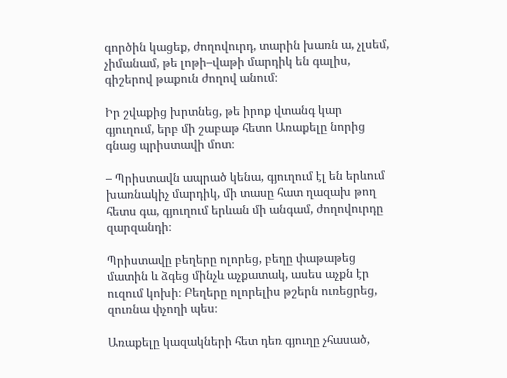գործին կացեք, ժողովուրդ, տարին խառն ա, չլսեմ, չիմանամ, թե լոթի–վաթի մարդիկ են գալիս, գիշերով թաքուն ժողով անում։

Իր շվաքից խրտնեց, թե իրոք վտանգ կար գյուղում, երբ մի շաբաթ հետո Առաքելը նորից գնաց պրիստավի մոտ։

– Պրիստավն ապրած կենա, գյուղում էլ են երևում խառնակիչ մարդիկ, մի տասը հատ ղազախ թող հետս գա, գյուղում երևան մի անգամ, ժողովուրդը զարզանդի։

Պրիստավը բեղերը ոլորեց, բեղը փաթաթեց մատին և ձգեց մինչև աչքատակ, ասես աչքն էր ուզում կոխի։ Բեղերը ոլորելիս թշերն ուռեցրեց, զուռնա փչողի պես։

Առաքելը կազակների հետ դեռ գյուղը չհասած,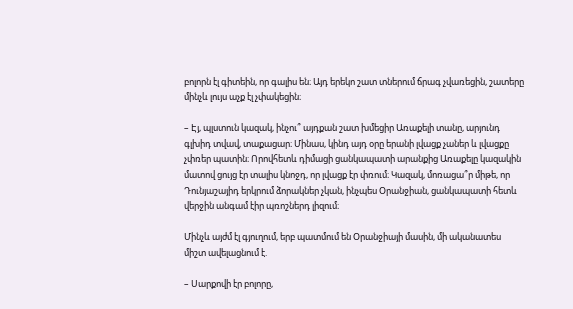բոլորն էլ գիտեին, որ գալիս են։ Այդ երեկո շատ տներում ճրագ չվառեցին, շատերը մինչև լույս աչք էլ չփակեցին։

– Էյ, պլստուն կազակ, ինչու՞ այդքան շատ խմեցիր Առաքելի տանը, արյունդ գլխիդ տվավ, տաքացար։ Մինաս, կինդ այդ օրը երանի լվացք չաներ և լվացքը չփռեր պատին։ Որովհետև դիմացի ցանկապատի արանքից Առաքելը կազակին մատով ցույց էր տալիս կնոջդ, որ լվացք էր փռում։ Կազակ, մոռացա՞ր միթե, որ Դունյաշայիդ երկրում ձորակներ չկան, ինչպես Օրանջիան, ցանկապատի հետև վերջին անգամ էիր պռոշներդ լիզում։

Մինչև այժմ էլ գյուղում, երբ պատմում են Օրանջիայի մասին, մի ականատես միշտ ավելացնում է.

– Սարքովի էր բոլորը,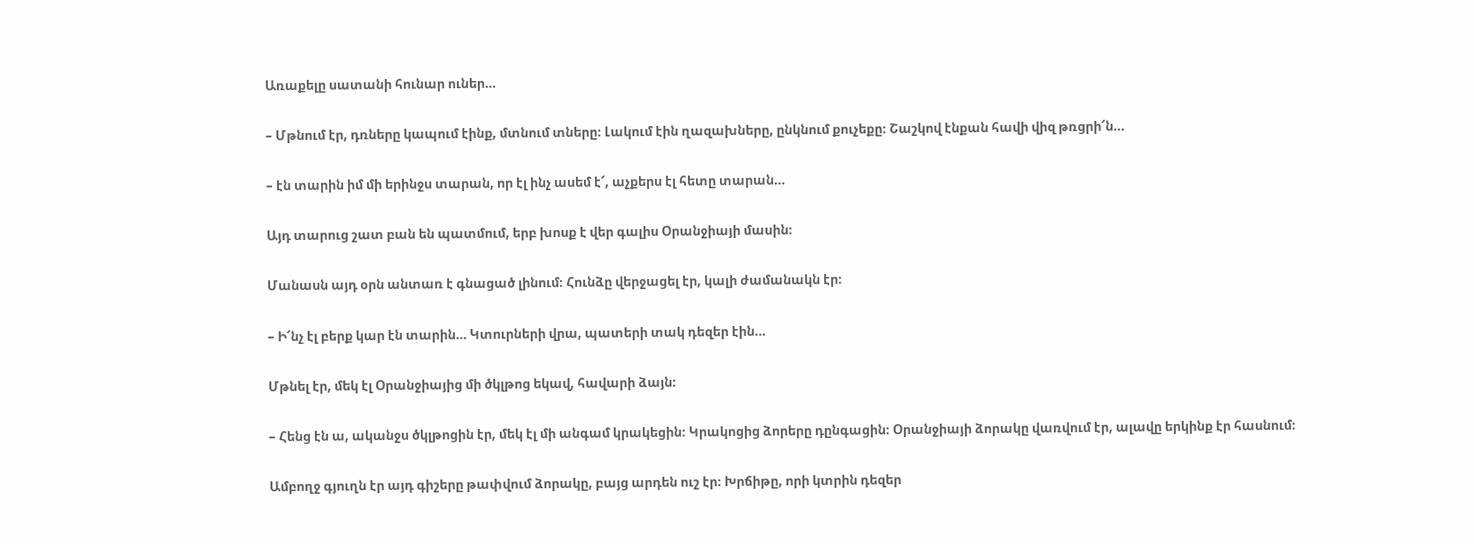Առաքելը սատանի հունար ուներ…

– Մթնում էր, դռները կապում էինք, մտնում տները։ Լակում էին ղազախները, ընկնում քուչեքը։ Շաշկով էնքան հավի վիզ թռցրի՜ն…

– էն տարին իմ մի երինջս տարան, որ էլ ինչ ասեմ է՜, աչքերս էլ հետը տարան…

Այդ տարուց շատ բան են պատմում, երբ խոսք է վեր գալիս Օրանջիայի մասին։

Մանասն այդ օրն անտառ է գնացած լինում։ Հունձը վերջացել էր, կալի ժամանակն էր։

– Ի՜նչ էլ բերք կար էն տարին… Կտուրների վրա, պատերի տակ դեզեր էին…

Մթնել էր, մեկ էլ Օրանջիայից մի ծկլթոց եկավ, հավարի ձայն։

– Հենց էն ա, ականջս ծկլթոցին էր, մեկ էլ մի անգամ կրակեցին։ Կրակոցից ձորերը դընգացին։ Օրանջիայի ձորակը վառվում էր, ալավը երկինք էր հասնում։

Ամբողջ գյուղն էր այդ գիշերը թափվում ձորակը, բայց արդեն ուշ էր։ Խրճիթը, որի կտրին դեզեր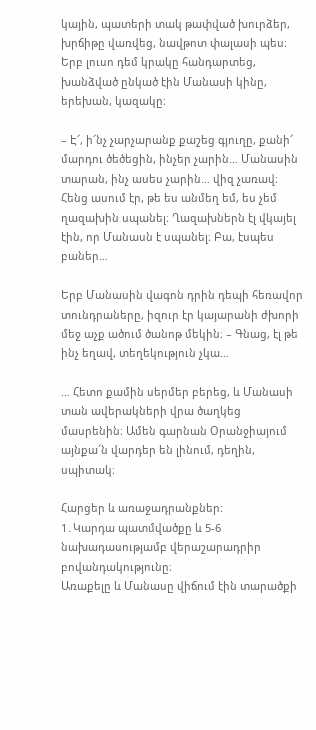կային, պատերի տակ թափված խուրձեր, խրճիթը վառվեց, նավթոտ փալասի պես։ Երբ լուսո դեմ կրակը հանդարտեց, խանձված ընկած էին Մանասի կինը, երեխան, կազակը։

– Է՜, ի՜նչ չարչարանք քաշեց գյուղը, քանի՜ մարդու ծեծեցին, ինչեր չարին… Մանասին տարան, ինչ ասես չարին… վիզ չառավ։ Հենց ասում էր, թե ես անմեղ եմ, ես չեմ ղազախին սպանել։ Ղազախներն էլ վկայել էին, որ Մանասն է սպանել։ Բա, էսպես բաներ…

Երբ Մանասին վագոն դրին դեպի հեռավոր տունդրաները, իզուր էր կայարանի ժխորի մեջ աչք ածում ծանոթ մեկին։ – Գնաց, էլ թե ինչ եղավ, տեղեկություն չկա…

… Հետո քամին սերմեր բերեց, և Մանասի տան ավերակների վրա ծաղկեց մասրենին։ Ամեն գարնան Օրանջիայում այնքա՜ն վարդեր են լինում, դեղին, սպիտակ։

Հարցեր և առաջադրանքներ։
1․Կարդա պատմվածքը և 5-6 նախադասությամբ վերաշարադրիր բովանդակությունը։
Առաքելը և Մանասը վիճում էին տարածքի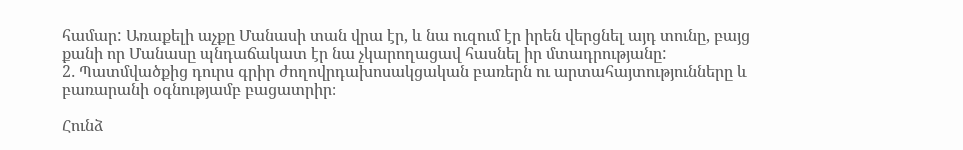համար: Առաքելի աչքը Մանասի տան վրա էր, և նա ուզում էր իրեն վերցնել այդ տունը, բայց քանի որ Մանասը պնդաճակատ էր նա չկարողացավ հասնել իր մտադրությանը:
2․ Պատմվածքից դուրս գրիր ժողովրդախոսակցական բառերն ու արտահայտությունները և բառարանի օգնությամբ բացատրիր։

Հունձ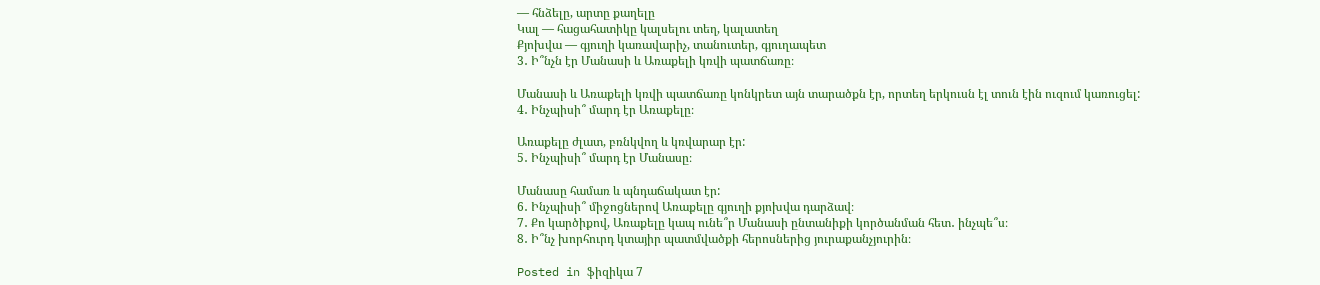— հնձելը, արտը քաղելը
Կալ — հացահատիկը կալսելու տեղ, կալատեղ
Քյոխվա — գյուղի կառավարիչ, տանուտեր, գյուղապետ
3․ Ի՞նչն էր Մանասի և Առաքելի կռվի պատճառը։

Մանասի և Առաքելի կռվի պատճառը կոնկրետ այն տարածքն էր, որտեղ երկուսն էլ տուն էին ուզում կառուցել:
4․ Ինչպիսի՞ մարդ էր Առաքելը։

Առաքելը ժլատ, բռնկվող և կռվարար էր:
5․ Ինչպիսի՞ մարդ էր Մանասը։

Մանասը համառ և պնդաճակատ էր:
6․ Ինչպիսի՞ միջոցներով Առաքելը գյուղի քյոխվա դարձավ։
7․ Քո կարծիքով, Առաքելը կապ ունե՞ր Մանասի ընտանիքի կործանման հետ․ ինչպե՞ս։
8․ Ի՞նչ խորհուրդ կտայիր պատմվածքի հերոսներից յուրաքանչյուրին։

Posted in ֆիզիկա 7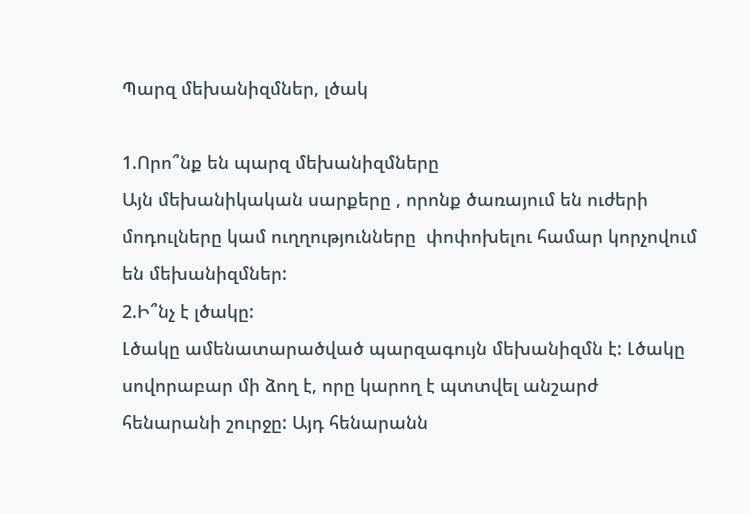Պարզ մեխանիզմներ, լծակ

1.Որո՞նք են պարզ մեխանիզմները
Այն մեխանիկական սարքերը , որոնք ծառայում են ուժերի մոդուլները կամ ուղղությունները  փոփոխելու համար կորչովում են մեխանիզմներ:
2.Ի՞նչ է լծակը:
Լծակը ամենատարածված պարզագույն մեխանիզմն է: Լծակը սովորաբար մի ձող է, որը կարող է պտտվել անշարժ հենարանի շուրջը: Այդ հենարանն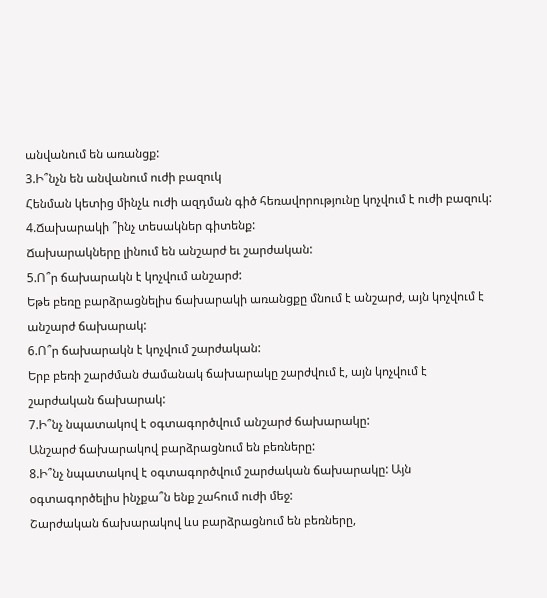անվանում են առանցք:
3.Ի՞նչն են անվանում ուժի բազուկ
Հենման կետից մինչև ուժի ազդման գիծ հեռավորությունը կոչվում է ուժի բազուկ:
4.Ճախարակի ՞ինչ տեսակներ գիտենք:
Ճախարակները լինում են անշարժ եւ շարժական:
5.Ո՞ր ճախարակն է կոչվում անշարժ:
Եթե բեռը բարձրացնելիս ճախարակի առանցքը մնում է անշարժ, այն կոչվում է անշարժ ճախարակ:
6.Ո՞ր ճախարակն է կոչվում շարժական:
Երբ բեռի շարժման ժամանակ ճախարակը շարժվում է, այն կոչվում է շարժական ճախարակ:
7.Ի՞նչ նպատակով է օգտագործվում անշարժ ճախարակը:
Անշարժ ճախարակով բարձրացնում են բեռները:
8.Ի՞նչ նպատակով է օգտագործվում շարժական ճախարակը: Այն օգտագործելիս ինչքա՞ն ենք շահում ուժի մեջ:
Շարժական ճախարակով ևս բարձրացնում են բեռները,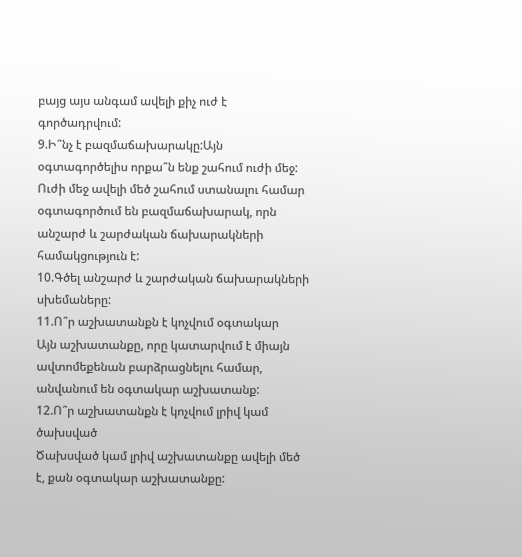բայց այս անգամ ավելի քիչ ուժ է գործադրվում:
9.Ի՞նչ է բազմաճախարակը:Այն օգտագործելիս որքա՞ն ենք շահում ուժի մեջ:
Ուժի մեջ ավելի մեծ շահում ստանալու համար օգտագործում են բազմաճախարակ, որն անշարժ և շարժական ճախարակների համակցություն է:
10.Գծել անշարժ և շարժական ճախարակների սխեմաները:
11.Ո՞ր աշխատանքն է կոչվում օգտակար
Այն աշխատանքը, որը կատարվում է միայն ավտոմեքենան բարձրացնելու համար, անվանում են օգտակար աշխատանք:
12.Ո՞ր աշխատանքն է կոչվում լրիվ կամ ծախսված
Ծախսված կամ լրիվ աշխատանքը ավելի մեծ է, քան օգտակար աշխատանքը: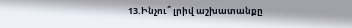13.Ինչու՞ լրիվ աշխատանքը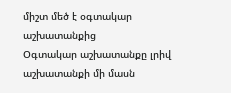միշտ մեծ է օգտակար աշխատանքից
Օգտակար աշխատանքը լրիվ աշխատանքի մի մասն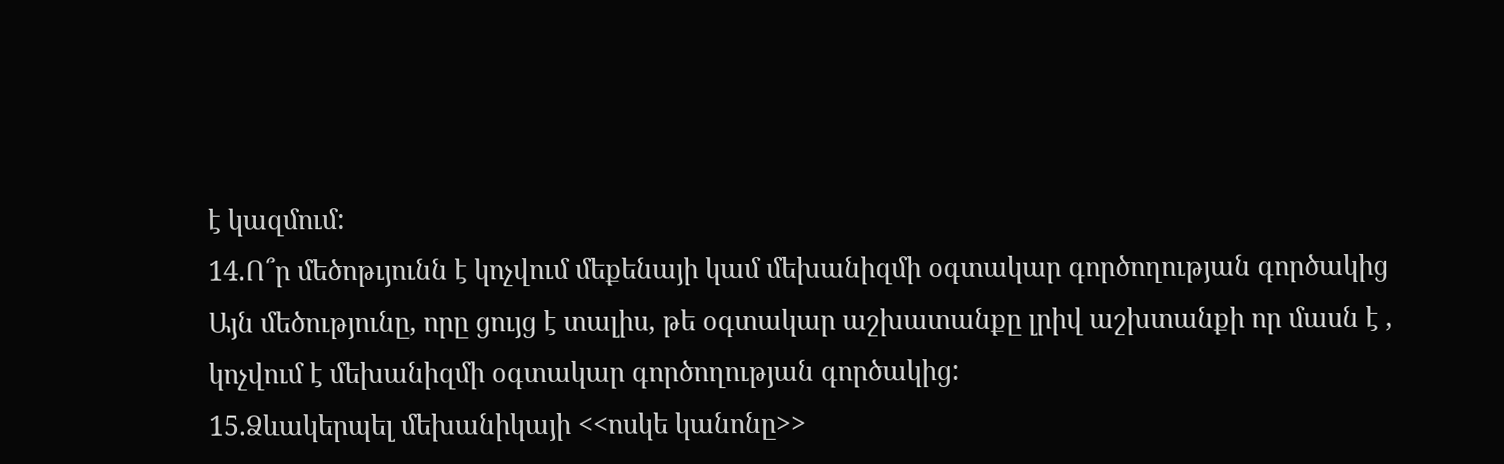է կազմում:
14.Ո՞ր մեծոթւյունն է կոչվում մեքենայի կամ մեխանիզմի օգտակար գործողության գործակից
Այն մեծությունը, որը ցույց է տալիս, թե օգտակար աշխատանքը լրիվ աշխտանքի որ մասն է , կոչվում է մեխանիզմի օգտակար գործողության գործակից:
15.Ձևակերպել մեխանիկայի <<ոսկե կանոնը>>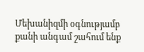Մեխանիզմի օգնությամբ քանի անգամ շահում ենք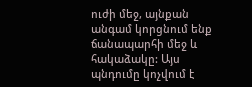ուժի մեջ, այնքան անգամ կորցնում ենք ճանապարհի մեջ և հակաձակը: Այս պնդումը կոչվում է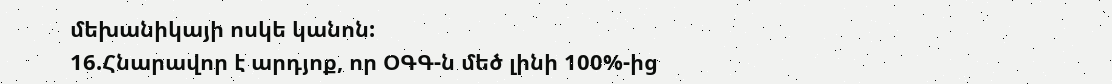մեխանիկայի ոսկե կանոն:
16.Հնարավոր է արդյոք, որ ՕԳԳ-ն մեծ լինի 100%-ից